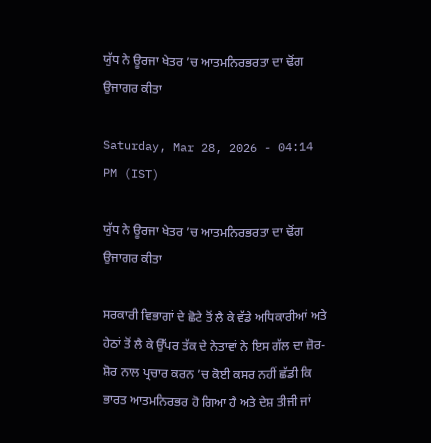ਯੁੱਧ ਨੇ ਊਰਜਾ ਖੇਤਰ ’ਚ ਆਤਮਨਿਰਭਰਤਾ ਦਾ ਢੋਂਗ ਉਜਾਗਰ ਕੀਤਾ

Saturday, Mar 28, 2026 - 04:14 PM (IST)

ਯੁੱਧ ਨੇ ਊਰਜਾ ਖੇਤਰ ’ਚ ਆਤਮਨਿਰਭਰਤਾ ਦਾ ਢੋਂਗ ਉਜਾਗਰ ਕੀਤਾ

ਸਰਕਾਰੀ ਵਿਭਾਗਾਂ ਦੇ ਛੋਟੇ ਤੋਂ ਲੈ ਕੇ ਵੱਡੇ ਅਧਿਕਾਰੀਆਂ ਅਤੇ ਹੇਠਾਂ ਤੋਂ ਲੈ ਕੇ ਉੱਪਰ ਤੱਕ ਦੇ ਨੇਤਾਵਾਂ ਨੇ ਇਸ ਗੱਲ ਦਾ ਜ਼ੋਰ-ਸ਼ੋਰ ਨਾਲ ਪ੍ਰਚਾਰ ਕਰਨ ’ਚ ਕੋਈ ਕਸਰ ਨਹੀਂ ਛੱਡੀ ਕਿ ਭਾਰਤ ਆਤਮਨਿਰਭਰ ਹੋ ਗਿਆ ਹੈ ਅਤੇ ਦੇਸ਼ ਤੀਜੀ ਜਾਂ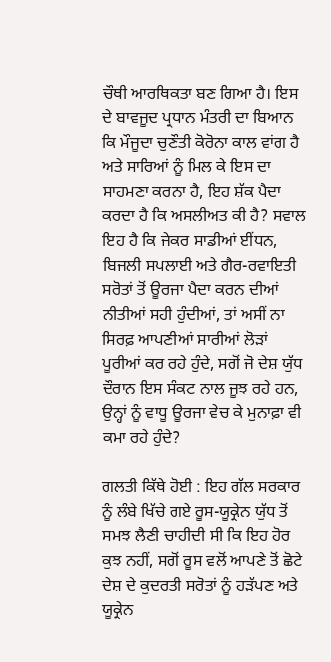ਚੌਥੀ ਆਰਥਿਕਤਾ ਬਣ ਗਿਆ ਹੈ। ਇਸ ਦੇ ਬਾਵਜੂਦ ਪ੍ਰਧਾਨ ਮੰਤਰੀ ਦਾ ਬਿਆਨ ਕਿ ਮੌਜੂਦਾ ਚੁਣੌਤੀ ਕੋਰੋਨਾ ਕਾਲ ਵਾਂਗ ਹੈ ਅਤੇ ਸਾਰਿਆਂ ਨੂੰ ਮਿਲ ਕੇ ਇਸ ਦਾ ਸਾਹਮਣਾ ਕਰਨਾ ਹੈ, ਇਹ ਸ਼ੱਕ ਪੈਦਾ ਕਰਦਾ ਹੈ ਕਿ ਅਸਲੀਅਤ ਕੀ ਹੈ? ਸਵਾਲ ਇਹ ਹੈ ਕਿ ਜੇਕਰ ਸਾਡੀਆਂ ਈਂਧਨ, ਬਿਜਲੀ ਸਪਲਾਈ ਅਤੇ ਗੈਰ-ਰਵਾਇਤੀ ਸਰੋਤਾਂ ਤੋਂ ਊਰਜਾ ਪੈਦਾ ਕਰਨ ਦੀਆਂ ਨੀਤੀਆਂ ਸਹੀ ਹੁੰਦੀਆਂ, ਤਾਂ ਅਸੀਂ ਨਾ ਸਿਰਫ਼ ਆਪਣੀਆਂ ਸਾਰੀਆਂ ਲੋੜਾਂ ਪੂਰੀਆਂ ਕਰ ਰਹੇ ਹੁੰਦੇ, ਸਗੋਂ ਜੋ ਦੇਸ਼ ਯੁੱਧ ਦੌਰਾਨ ਇਸ ਸੰਕਟ ਨਾਲ ਜੂਝ ਰਹੇ ਹਨ, ਉਨ੍ਹਾਂ ਨੂੰ ਵਾਧੂ ਊਰਜਾ ਵੇਚ ਕੇ ਮੁਨਾਫ਼ਾ ਵੀ ਕਮਾ ਰਹੇ ਹੁੰਦੇ?

ਗਲਤੀ ਕਿੱਥੇ ਹੋਈ : ਇਹ ਗੱਲ ਸਰਕਾਰ ਨੂੰ ਲੰਬੇ ਖਿੱਚੇ ਗਏ ਰੂਸ-ਯੂਕ੍ਰੇਨ ਯੁੱਧ ਤੋਂ ਸਮਝ ਲੈਣੀ ਚਾਹੀਦੀ ਸੀ ਕਿ ਇਹ ਹੋਰ ਕੁਝ ਨਹੀਂ, ਸਗੋਂ ਰੂਸ ਵਲੋਂ ਆਪਣੇ ਤੋਂ ਛੋਟੇ ਦੇਸ਼ ਦੇ ਕੁਦਰਤੀ ਸਰੋਤਾਂ ਨੂੰ ਹੜੱਪਣ ਅਤੇ ਯੂਕ੍ਰੇਨ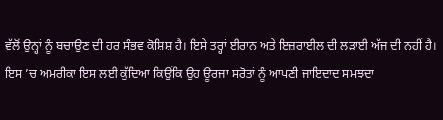ਵੱਲੋਂ ਉਨ੍ਹਾਂ ਨੂੰ ਬਚਾਉਣ ਦੀ ਹਰ ਸੰਭਵ ਕੋਸ਼ਿਸ਼ ਹੈ। ਇਸੇ ਤਰ੍ਹਾਂ ਈਰਾਨ ਅਤੇ ਇਜ਼ਰਾਈਲ ਦੀ ਲੜਾਈ ਅੱਜ ਦੀ ਨਹੀਂ ਹੈ। ਇਸ ’ਚ ਅਮਰੀਕਾ ਇਸ ਲਈ ਕੁੱਦਿਆ ਕਿਉਂਕਿ ਉਹ ਊਰਜਾ ਸਰੋਤਾਂ ਨੂੰ ਆਪਣੀ ਜਾਇਦਾਦ ਸਮਝਦਾ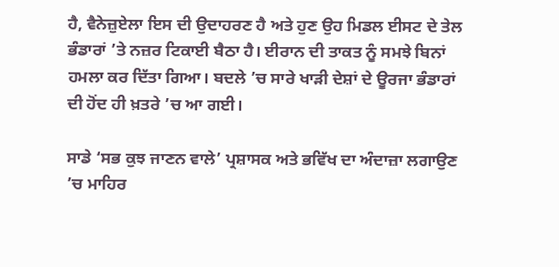ਹੈ, ਵੈਨੇਜ਼ੁਏਲਾ ਇਸ ਦੀ ਉਦਾਹਰਣ ਹੈ ਅਤੇ ਹੁਣ ਉਹ ਮਿਡਲ ਈਸਟ ਦੇ ਤੇਲ ਭੰਡਾਰਾਂ ’ਤੇ ਨਜ਼ਰ ਟਿਕਾਈ ਬੈਠਾ ਹੈ। ਈਰਾਨ ਦੀ ਤਾਕਤ ਨੂੰ ਸਮਝੇ ਬਿਨਾਂ ਹਮਲਾ ਕਰ ਦਿੱਤਾ ਗਿਆ। ਬਦਲੇ ’ਚ ਸਾਰੇ ਖਾੜੀ ਦੇਸ਼ਾਂ ਦੇ ਊਰਜਾ ਭੰਡਾਰਾਂ ਦੀ ਹੋਂਦ ਹੀ ਖ਼ਤਰੇ ’ਚ ਆ ਗਈ।

ਸਾਡੇ ‘ਸਭ ਕੁਝ ਜਾਣਨ ਵਾਲੇ’ ਪ੍ਰਸ਼ਾਸਕ ਅਤੇ ਭਵਿੱਖ ਦਾ ਅੰਦਾਜ਼ਾ ਲਗਾਉਣ ’ਚ ਮਾਹਿਰ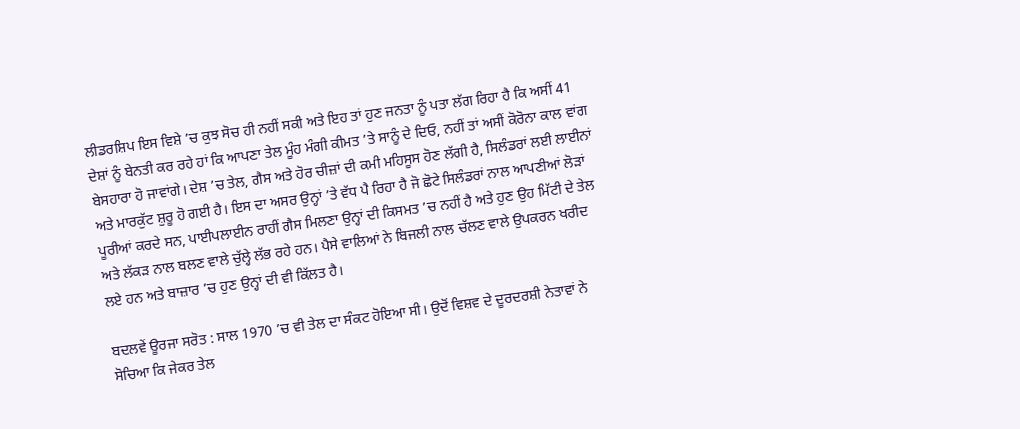ਲੀਡਰਸ਼ਿਪ ਇਸ ਵਿਸ਼ੇ ’ਚ ਕੁਝ ਸੋਚ ਹੀ ਨਹੀਂ ਸਕੀ ਅਤੇ ਇਹ ਤਾਂ ਹੁਣ ਜਨਤਾ ਨੂੰ ਪਤਾ ਲੱਗ ਰਿਹਾ ਹੈ ਕਿ ਅਸੀਂ 41 ਦੇਸ਼ਾਂ ਨੂੰ ਬੇਨਤੀ ਕਰ ਰਹੇ ਹਾਂ ਕਿ ਆਪਣਾ ਤੇਲ ਮੂੰਹ ਮੰਗੀ ਕੀਮਤ ’ਤੇ ਸਾਨੂੰ ਦੇ ਦਿਓ, ਨਹੀਂ ਤਾਂ ਅਸੀਂ ਕੋਰੋਨਾ ਕਾਲ ਵਾਂਗ ਬੇਸਹਾਰਾ ਹੋ ਜਾਵਾਂਗੇ। ਦੇਸ਼ ’ਚ ਤੇਲ, ਗੈਸ ਅਤੇ ਹੋਰ ਚੀਜ਼ਾਂ ਦੀ ਕਮੀ ਮਹਿਸੂਸ ਹੋਣ ਲੱਗੀ ਹੈ, ਸਿਲੰਡਰਾਂ ਲਈ ਲਾਈਨਾਂ ਅਤੇ ਮਾਰਕੁੱਟ ਸ਼ੁਰੂ ਹੋ ਗਈ ਹੈ। ਇਸ ਦਾ ਅਸਰ ਉਨ੍ਹਾਂ ’ਤੇ ਵੱਧ ਪੈ ਰਿਹਾ ਹੈ ਜੋ ਛੋਟੇ ਸਿਲੰਡਰਾਂ ਨਾਲ ਆਪਣੀਆਂ ਲੋੜਾਂ ਪੂਰੀਆਂ ਕਰਦੇ ਸਨ, ਪਾਈਪਲਾਈਨ ਰਾਹੀਂ ਗੈਸ ਮਿਲਣਾ ਉਨ੍ਹਾਂ ਦੀ ਕਿਸਮਤ ’ਚ ਨਹੀਂ ਹੈ ਅਤੇ ਹੁਣ ਉਹ ਮਿੱਟੀ ਦੇ ਤੇਲ ਅਤੇ ਲੱਕੜ ਨਾਲ ਬਲਣ ਵਾਲੇ ਚੁੱਲ੍ਹੇ ਲੱਭ ਰਹੇ ਹਨ। ਪੈਸੇ ਵਾਲਿਆਂ ਨੇ ਬਿਜਲੀ ਨਾਲ ਚੱਲਣ ਵਾਲੇ ਉਪਕਰਨ ਖਰੀਦ ਲਏ ਹਨ ਅਤੇ ਬਾਜ਼ਾਰ ’ਚ ਹੁਣ ਉਨ੍ਹਾਂ ਦੀ ਵੀ ਕਿੱਲਤ ਹੈ।

ਬਦਲਵੇਂ ਊਰਜਾ ਸਰੋਤ : ਸਾਲ 1970 ’ਚ ਵੀ ਤੇਲ ਦਾ ਸੰਕਟ ਹੋਇਆ ਸੀ। ਉਦੋਂ ਵਿਸ਼ਵ ਦੇ ਦੂਰਦਰਸ਼ੀ ਨੇਤਾਵਾਂ ਨੇ ਸੋਚਿਆ ਕਿ ਜੇਕਰ ਤੇਲ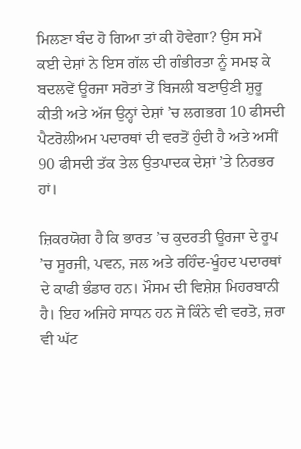ਮਿਲਣਾ ਬੰਦ ਹੋ ਗਿਆ ਤਾਂ ਕੀ ਹੋਵੇਗਾ? ਉਸ ਸਮੇਂ ਕਈ ਦੇਸ਼ਾਂ ਨੇ ਇਸ ਗੱਲ ਦੀ ਗੰਭੀਰਤਾ ਨੂੰ ਸਮਝ ਕੇ ਬਦਲਵੇਂ ਊਰਜਾ ਸਰੋਤਾਂ ਤੋਂ ਬਿਜਲੀ ਬਣਾਉਣੀ ਸ਼ੁਰੂ ਕੀਤੀ ਅਤੇ ਅੱਜ ਉਨ੍ਹਾਂ ਦੇਸ਼ਾਂ ’ਚ ਲਗਭਗ 10 ਫੀਸਦੀ ਪੈਟਰੋਲੀਅਮ ਪਦਾਰਥਾਂ ਦੀ ਵਰਤੋਂ ਹੁੰਦੀ ਹੈ ਅਤੇ ਅਸੀਂ 90 ਫੀਸਦੀ ਤੱਕ ਤੇਲ ਉਤਪਾਦਕ ਦੇਸ਼ਾਂ ’ਤੇ ਨਿਰਭਰ ਹਾਂ।

ਜ਼ਿਕਰਯੋਗ ਹੈ ਕਿ ਭਾਰਤ ’ਚ ਕੁਦਰਤੀ ਊਰਜਾ ਦੇ ਰੂਪ ’ਚ ਸੂਰਜੀ, ਪਵਨ, ਜਲ ਅਤੇ ਰਹਿੰਦ-ਖੂੰਹਦ ਪਦਾਰਥਾਂ ਦੇ ਕਾਫੀ ਭੰਡਾਰ ਹਨ। ਮੌਸਮ ਦੀ ਵਿਸ਼ੇਸ਼ ਮਿਹਰਬਾਨੀ ਹੈ। ਇਹ ਅਜਿਹੇ ਸਾਧਨ ਹਨ ਜੋ ਕਿੰਨੇ ਵੀ ਵਰਤੋ, ਜ਼ਰਾ ਵੀ ਘੱਟ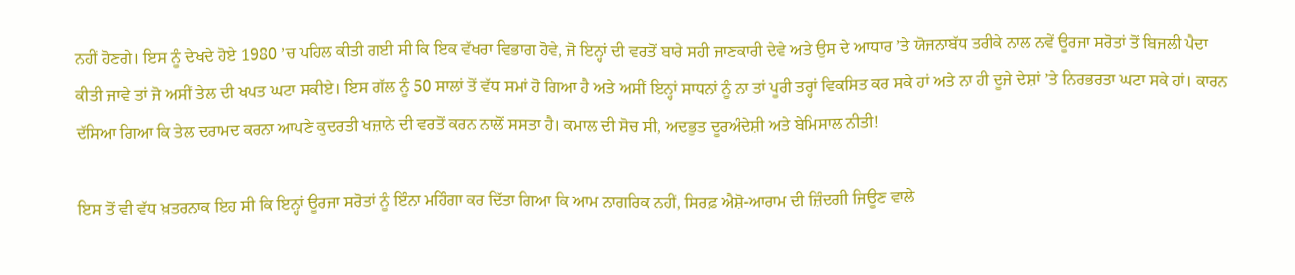ਨਹੀਂ ਹੋਣਗੇ। ਇਸ ਨੂੰ ਦੇਖਦੇ ਹੋਏ 1980 ’ਚ ਪਹਿਲ ਕੀਤੀ ਗਈ ਸੀ ਕਿ ਇਕ ਵੱਖਰਾ ਵਿਭਾਗ ਹੋਵੇ, ਜੋ ਇਨ੍ਹਾਂ ਦੀ ਵਰਤੋਂ ਬਾਰੇ ਸਹੀ ਜਾਣਕਾਰੀ ਦੇਵੇ ਅਤੇ ਉਸ ਦੇ ਆਧਾਰ ’ਤੇ ਯੋਜਨਾਬੱਧ ਤਰੀਕੇ ਨਾਲ ਨਵੇਂ ਊਰਜਾ ਸਰੋਤਾਂ ਤੋਂ ਬਿਜਲੀ ਪੈਦਾ ਕੀਤੀ ਜਾਵੇ ਤਾਂ ਜੋ ਅਸੀਂ ਤੇਲ ਦੀ ਖਪਤ ਘਟਾ ਸਕੀਏ। ਇਸ ਗੱਲ ਨੂੰ 50 ਸਾਲਾਂ ਤੋਂ ਵੱਧ ਸਮਾਂ ਹੋ ਗਿਆ ਹੈ ਅਤੇ ਅਸੀਂ ਇਨ੍ਹਾਂ ਸਾਧਨਾਂ ਨੂੰ ਨਾ ਤਾਂ ਪੂਰੀ ਤਰ੍ਹਾਂ ਵਿਕਸਿਤ ਕਰ ਸਕੇ ਹਾਂ ਅਤੇ ਨਾ ਹੀ ਦੂਜੇ ਦੇਸ਼ਾਂ ’ਤੇ ਨਿਰਭਰਤਾ ਘਟਾ ਸਕੇ ਹਾਂ। ਕਾਰਨ ਦੱਸਿਆ ਗਿਆ ਕਿ ਤੇਲ ਦਰਾਮਦ ਕਰਨਾ ਆਪਣੇ ਕੁਦਰਤੀ ਖਜ਼ਾਨੇ ਦੀ ਵਰਤੋਂ ਕਰਨ ਨਾਲੋਂ ਸਸਤਾ ਹੈ। ਕਮਾਲ ਦੀ ਸੋਚ ਸੀ, ਅਦਭੁਤ ਦੂਰਅੰਦੇਸ਼ੀ ਅਤੇ ਬੇਮਿਸਾਲ ਨੀਤੀ!

ਇਸ ਤੋਂ ਵੀ ਵੱਧ ਖ਼ਤਰਨਾਕ ਇਹ ਸੀ ਕਿ ਇਨ੍ਹਾਂ ਊਰਜਾ ਸਰੋਤਾਂ ਨੂੰ ਇੰਨਾ ਮਹਿੰਗਾ ਕਰ ਦਿੱਤਾ ਗਿਆ ਕਿ ਆਮ ਨਾਗਰਿਕ ਨਹੀਂ, ਸਿਰਫ਼ ਐਸ਼ੋ-ਆਰਾਮ ਦੀ ਜ਼ਿੰਦਗੀ ਜਿਊਣ ਵਾਲੇ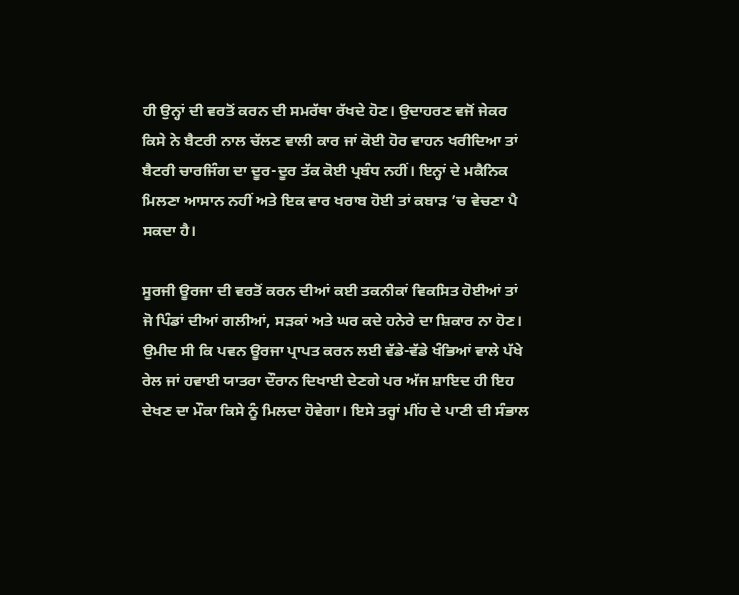ਹੀ ਉਨ੍ਹਾਂ ਦੀ ਵਰਤੋਂ ਕਰਨ ਦੀ ਸਮਰੱਥਾ ਰੱਖਦੇ ਹੋਣ। ਉਦਾਹਰਣ ਵਜੋਂ ਜੇਕਰ ਕਿਸੇ ਨੇ ਬੈਟਰੀ ਨਾਲ ਚੱਲਣ ਵਾਲੀ ਕਾਰ ਜਾਂ ਕੋਈ ਹੋਰ ਵਾਹਨ ਖਰੀਦਿਆ ਤਾਂ ਬੈਟਰੀ ਚਾਰਜਿੰਗ ਦਾ ਦੂਰ-ਦੂਰ ਤੱਕ ਕੋਈ ਪ੍ਰਬੰਧ ਨਹੀਂ। ਇਨ੍ਹਾਂ ਦੇ ਮਕੈਨਿਕ ਮਿਲਣਾ ਆਸਾਨ ਨਹੀਂ ਅਤੇ ਇਕ ਵਾਰ ਖਰਾਬ ਹੋਈ ਤਾਂ ਕਬਾੜ ’ਚ ਵੇਚਣਾ ਪੈ ਸਕਦਾ ਹੈ।

ਸੂਰਜੀ ਊਰਜਾ ਦੀ ਵਰਤੋਂ ਕਰਨ ਦੀਆਂ ਕਈ ਤਕਨੀਕਾਂ ਵਿਕਸਿਤ ਹੋਈਆਂ ਤਾਂ ਜੋ ਪਿੰਡਾਂ ਦੀਆਂ ਗਲੀਆਂ, ਸੜਕਾਂ ਅਤੇ ਘਰ ਕਦੇ ਹਨੇਰੇ ਦਾ ਸ਼ਿਕਾਰ ਨਾ ਹੋਣ। ਉਮੀਦ ਸੀ ਕਿ ਪਵਨ ਊਰਜਾ ਪ੍ਰਾਪਤ ਕਰਨ ਲਈ ਵੱਡੇ-ਵੱਡੇ ਖੰਭਿਆਂ ਵਾਲੇ ਪੱਖੇ ਰੇਲ ਜਾਂ ਹਵਾਈ ਯਾਤਰਾ ਦੌਰਾਨ ਦਿਖਾਈ ਦੇਣਗੇ ਪਰ ਅੱਜ ਸ਼ਾਇਦ ਹੀ ਇਹ ਦੇਖਣ ਦਾ ਮੌਕਾ ਕਿਸੇ ਨੂੰ ਮਿਲਦਾ ਹੋਵੇਗਾ। ਇਸੇ ਤਰ੍ਹਾਂ ਮੀਂਹ ਦੇ ਪਾਣੀ ਦੀ ਸੰਭਾਲ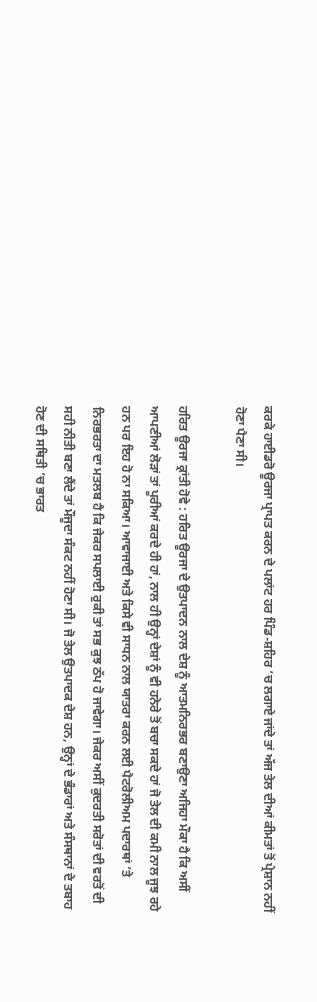ਕਰਕੇ ਹਾਈਡਰੋ ਊਰਜਾ ਪ੍ਰਾਪਤ ਕਰਨ ਦੇ ਪਲਾਂਟ ਹਰ ਪਿੰਡ-ਸ਼ਹਿਰ ’ਚ ਲਗਾਏ ਜਾਂਦੇ ਤਾਂ ਅੱਜ ਤੇਲ ਦੀਆਂ ਕੀਮਤਾਂ ਤੋਂ ਪ੍ਰੇਸ਼ਾਨ ਨਹੀਂ ਹੋਣਾ ਪੈਣਾ ਸੀ।

ਹਰਿਤ ਊਰਜਾ ਕ੍ਰਾਂਤੀ ਹੋਵੇ : ਹਰਿਤ ਊਰਜਾ ਦੇ ਉਤਪਾਦਨ ਨਾਲ ਦੇਸ਼ ਨੂੰ ਆਤਮਨਿਰਭਰ ਬਣਾਉਣਾ ਅਜਿਹਾ ਮੌਕਾ ਹੈ ਕਿ ਅਸੀਂ ਆਪਣੀਆਂ ਲੋੜਾਂ ਤਾਂ ਪੂਰੀਆਂ ਕਰਦੇ ਹੀ ਹਾਂ, ਨਾਲ ਹੀ ਉਨ੍ਹਾਂ ਦੇਸ਼ਾਂ ਨੂੰ ਵੀ ਹਨੇਰੇ ਤੋਂ ਬਚਾ ਸਕਦੇ ਹਾਂ ਜੋ ਤੇਲ ਦੀ ਕਮੀ ਨਾਲ ਜੂਝ ਰਹੇ ਹਨ ਪਰ ਇਹ ਹੋ ਨਾ ਸਕਿਆ। ਆਵਾਜਾਈ ਅਤੇ ਕਿਸੇ ਵੀ ਸਾਧਨ ਨਾਲ ਯਾਤਰਾ ਕਰਨ ਲਈ ਪੈਟਰੋਲੀਅਮ ਪਦਾਰਥਾਂ ’ਤੇ ਨਿਰਭਰਤਾ ਦਾ ਮਤਲਬ ਹੈ ਕਿ ਜੇਕਰ ਸਪਲਾਈ ਰੁਕੀ ਤਾਂ ਸਭ ਕੁਝ ਠੱਪ ਹੋ ਜਾਵੇਗਾ। ਜੇਕਰ ਅਸੀਂ ਕੁਦਰਤੀ ਸਰੋਤਾਂ ਦੀ ਵਰਤੋਂ ਦੀ ਸਹੀ ਨੀਤੀ ਬਣਾ ਲੈਂਦੇ ਤਾਂ ਮੌਜੂਦਾ ਸੰਕਟ ਨਹੀਂ ਹੋਣਾ ਸੀ। ਜੋ ਤੇਲ ਉਤਪਾਦਕ ਦੇਸ਼ ਹਨ, ਉਨ੍ਹਾਂ ਦੇ ਭੰਡਾਰਾਂ ਅਤੇ ਸੰਸਥਾਨਾਂ ਦੇ ਤਬਾਹ ਹੋਣ ਦੀ ਸਥਿਤੀ ’ਚ ਭਾਰਤ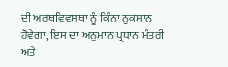ਦੀ ਅਰਥਵਿਵਸਥਾ ਨੂੰ ਕਿੰਨਾ ਨੁਕਸਾਨ ਹੋਵੇਗਾ, ਇਸ ਦਾ ਅਨੁਮਾਨ ਪ੍ਰਧਾਨ ਮੰਤਰੀ ਅਤੇ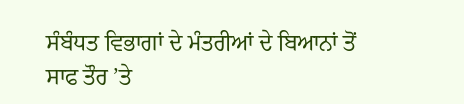ਸੰਬੰਧਤ ਵਿਭਾਗਾਂ ਦੇ ਮੰਤਰੀਆਂ ਦੇ ਬਿਆਨਾਂ ਤੋਂ ਸਾਫ ਤੌਰ ’ਤੇ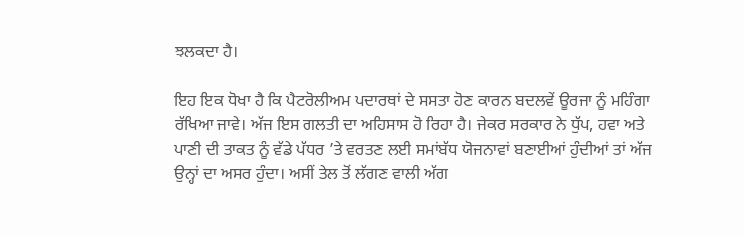ਝਲਕਦਾ ਹੈ।

ਇਹ ਇਕ ਧੋਖਾ ਹੈ ਕਿ ਪੈਟਰੋਲੀਅਮ ਪਦਾਰਥਾਂ ਦੇ ਸਸਤਾ ਹੋਣ ਕਾਰਨ ਬਦਲਵੇਂ ਊਰਜਾ ਨੂੰ ਮਹਿੰਗਾ ਰੱਖਿਆ ਜਾਵੇ। ਅੱਜ ਇਸ ਗਲਤੀ ਦਾ ਅਹਿਸਾਸ ਹੋ ਰਿਹਾ ਹੈ। ਜੇਕਰ ਸਰਕਾਰ ਨੇ ਧੁੱਪ, ਹਵਾ ਅਤੇ ਪਾਣੀ ਦੀ ਤਾਕਤ ਨੂੰ ਵੱਡੇ ਪੱਧਰ ’ਤੇ ਵਰਤਣ ਲਈ ਸਮਾਂਬੱਧ ਯੋਜਨਾਵਾਂ ਬਣਾਈਆਂ ਹੁੰਦੀਆਂ ਤਾਂ ਅੱਜ ਉਨ੍ਹਾਂ ਦਾ ਅਸਰ ਹੁੰਦਾ। ਅਸੀਂ ਤੇਲ ਤੋਂ ਲੱਗਣ ਵਾਲੀ ਅੱਗ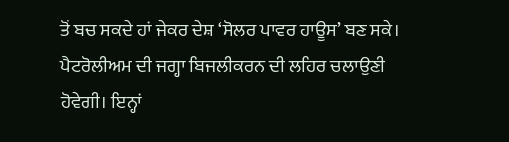ਤੋਂ ਬਚ ਸਕਦੇ ਹਾਂ ਜੇਕਰ ਦੇਸ਼ ‘ਸੋਲਰ ਪਾਵਰ ਹਾਊਸ’ ਬਣ ਸਕੇ। ਪੈਟਰੋਲੀਅਮ ਦੀ ਜਗ੍ਹਾ ਬਿਜਲੀਕਰਨ ਦੀ ਲਹਿਰ ਚਲਾਉਣੀ ਹੋਵੇਗੀ। ਇਨ੍ਹਾਂ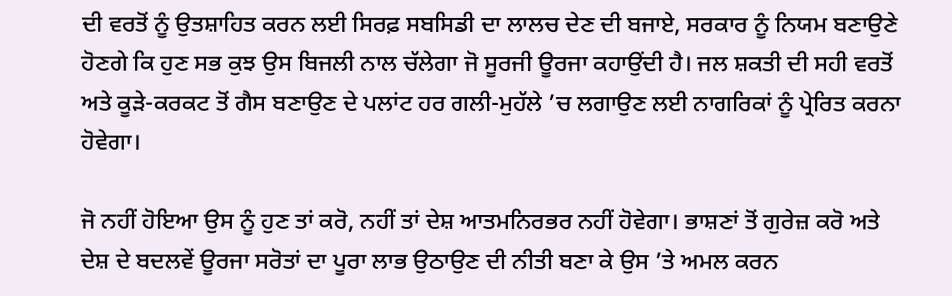ਦੀ ਵਰਤੋਂ ਨੂੰ ਉਤਸ਼ਾਹਿਤ ਕਰਨ ਲਈ ਸਿਰਫ਼ ਸਬਸਿਡੀ ਦਾ ਲਾਲਚ ਦੇਣ ਦੀ ਬਜਾਏ, ਸਰਕਾਰ ਨੂੰ ਨਿਯਮ ਬਣਾਉਣੇ ਹੋਣਗੇ ਕਿ ਹੁਣ ਸਭ ਕੁਝ ਉਸ ਬਿਜਲੀ ਨਾਲ ਚੱਲੇਗਾ ਜੋ ਸੂਰਜੀ ਊਰਜਾ ਕਹਾਉਂਦੀ ਹੈ। ਜਲ ਸ਼ਕਤੀ ਦੀ ਸਹੀ ਵਰਤੋਂ ਅਤੇ ਕੂੜੇ-ਕਰਕਟ ਤੋਂ ਗੈਸ ਬਣਾਉਣ ਦੇ ਪਲਾਂਟ ਹਰ ਗਲੀ-ਮੁਹੱਲੇ ’ਚ ਲਗਾਉਣ ਲਈ ਨਾਗਰਿਕਾਂ ਨੂੰ ਪ੍ਰੇਰਿਤ ਕਰਨਾ ਹੋਵੇਗਾ।

ਜੋ ਨਹੀਂ ਹੋਇਆ ਉਸ ਨੂੰ ਹੁਣ ਤਾਂ ਕਰੋ, ਨਹੀਂ ਤਾਂ ਦੇਸ਼ ਆਤਮਨਿਰਭਰ ਨਹੀਂ ਹੋਵੇਗਾ। ਭਾਸ਼ਣਾਂ ਤੋਂ ਗੁਰੇਜ਼ ਕਰੋ ਅਤੇ ਦੇਸ਼ ਦੇ ਬਦਲਵੇਂ ਊਰਜਾ ਸਰੋਤਾਂ ਦਾ ਪੂਰਾ ਲਾਭ ਉਠਾਉਣ ਦੀ ਨੀਤੀ ਬਣਾ ਕੇ ਉਸ ’ਤੇ ਅਮਲ ਕਰਨ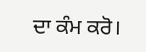ਦਾ ਕੰਮ ਕਰੋ।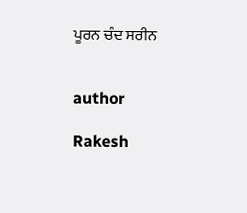ਪੂਰਨ ਚੰਦ ਸਰੀਨ


author

Rakesh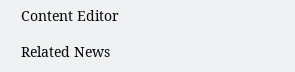Content Editor

Related News